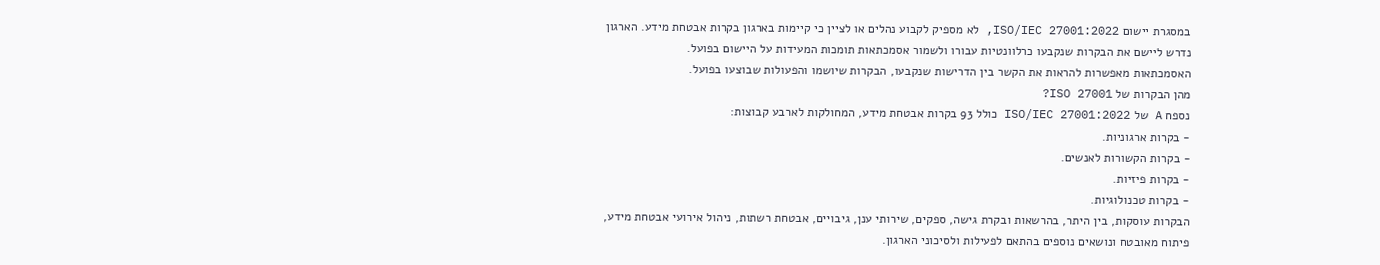במסגרת יישום ISO/IEC 27001:2022, לא מספיק לקבוע נהלים או לציין כי קיימות בארגון בקרות אבטחת מידע. הארגון נדרש ליישם את הבקרות שנקבעו כרלוונטיות עבורו ולשמור אסמכתאות תומכות המעידות על היישום בפועל.
האסמכתאות מאפשרות להראות את הקשר בין הדרישות שנקבעו, הבקרות שיושמו והפעולות שבוצעו בפועל.
מהן הבקרות של ISO 27001?
נספח A של ISO/IEC 27001:2022 כולל 93 בקרות אבטחת מידע, המחולקות לארבע קבוצות:
- בקרות ארגוניות.
- בקרות הקשורות לאנשים.
- בקרות פיזיות.
- בקרות טכנולוגיות.
הבקרות עוסקות, בין היתר, בהרשאות ובקרת גישה, ספקים, שירותי ענן, גיבויים, אבטחת רשתות, ניהול אירועי אבטחת מידע, פיתוח מאובטח ונושאים נוספים בהתאם לפעילות ולסיכוני הארגון.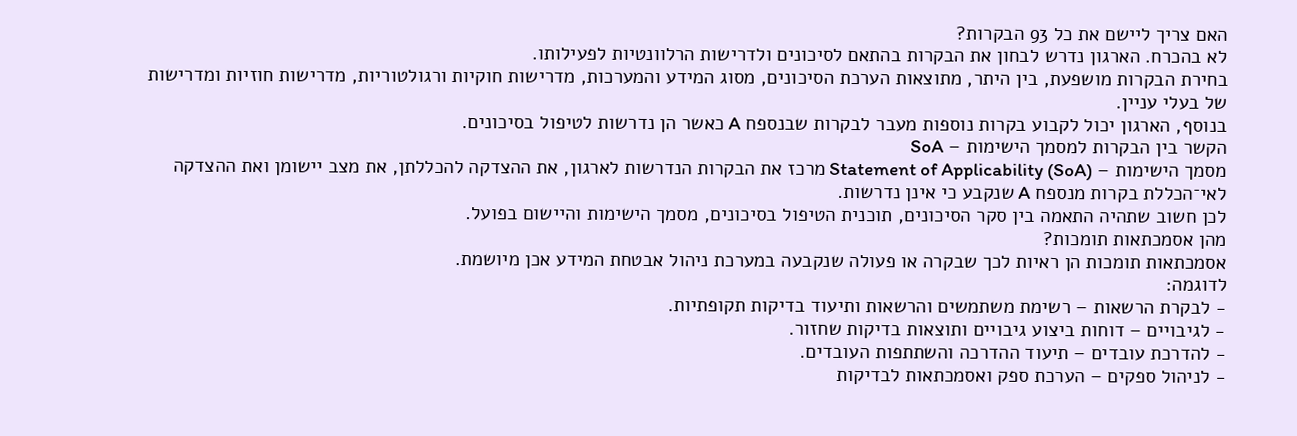האם צריך ליישם את כל 93 הבקרות?
לא בהכרח. הארגון נדרש לבחון את הבקרות בהתאם לסיכונים ולדרישות הרלוונטיות לפעילותו.
בחירת הבקרות מושפעת, בין היתר, מתוצאות הערכת הסיכונים, מסוג המידע והמערכות, מדרישות חוקיות ורגולטוריות, מדרישות חוזיות ומדרישות של בעלי עניין.
בנוסף, הארגון יכול לקבוע בקרות נוספות מעבר לבקרות שבנספח A כאשר הן נדרשות לטיפול בסיכונים.
הקשר בין הבקרות למסמך הישימות – SoA
מסמך הישימות – Statement of Applicability (SoA) מרכז את הבקרות הנדרשות לארגון, את ההצדקה להכללתן, את מצב יישומן ואת ההצדקה לאי־הכללת בקרות מנספח A שנקבע כי אינן נדרשות.
לכן חשוב שתהיה התאמה בין סקר הסיכונים, תוכנית הטיפול בסיכונים, מסמך הישימות והיישום בפועל.
מהן אסמכתאות תומכות?
אסמכתאות תומכות הן ראיות לכך שבקרה או פעולה שנקבעה במערכת ניהול אבטחת המידע אכן מיושמת.
לדוגמה:
- לבקרת הרשאות – רשימת משתמשים והרשאות ותיעוד בדיקות תקופתיות.
- לגיבויים – דוחות ביצוע גיבויים ותוצאות בדיקות שחזור.
- להדרכת עובדים – תיעוד ההדרכה והשתתפות העובדים.
- לניהול ספקים – הערכת ספק ואסמכתאות לבדיקות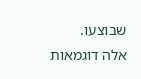שבוצעו.
אלה דוגמאות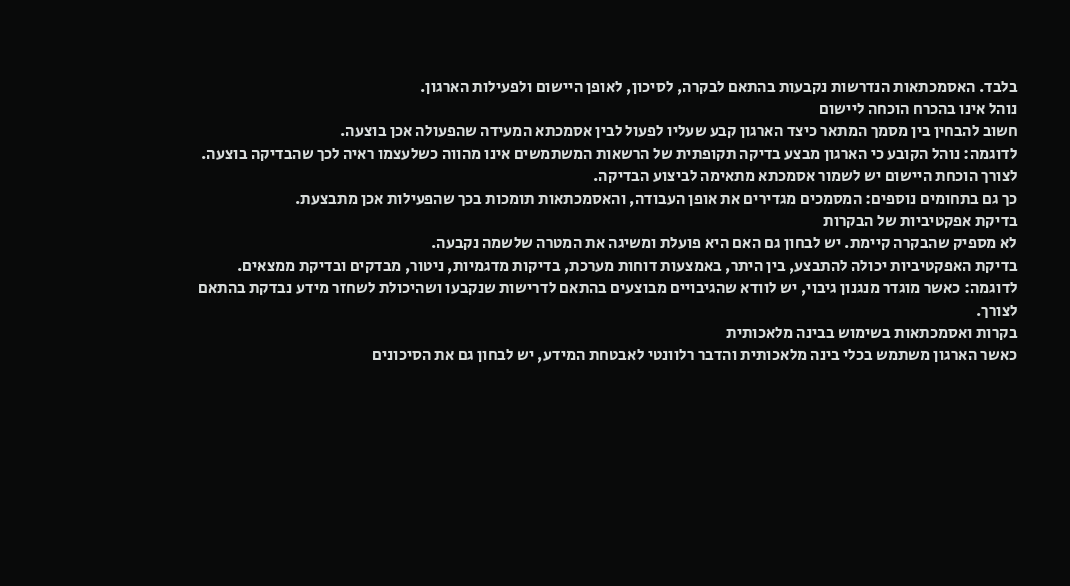בלבד. האסמכתאות הנדרשות נקבעות בהתאם לבקרה, לסיכון, לאופן היישום ולפעילות הארגון.
נוהל אינו בהכרח הוכחה ליישום
חשוב להבחין בין מסמך המתאר כיצד הארגון קבע שעליו לפעול לבין אסמכתא המעידה שהפעולה אכן בוצעה.
לדוגמה: נוהל הקובע כי הארגון מבצע בדיקה תקופתית של הרשאות המשתמשים אינו מהווה כשלעצמו ראיה לכך שהבדיקה בוצעה. לצורך הוכחת היישום יש לשמור אסמכתא מתאימה לביצוע הבדיקה.
כך גם בתחומים נוספים: המסמכים מגדירים את אופן העבודה, והאסמכתאות תומכות בכך שהפעילות אכן מתבצעת.
בדיקת אפקטיביות של הבקרות
לא מספיק שהבקרה קיימת. יש לבחון גם האם היא פועלת ומשיגה את המטרה שלשמה נקבעה.
בדיקת האפקטיביות יכולה להתבצע, בין היתר, באמצעות דוחות מערכת, בדיקות מדגמיות, ניטור, מבדקים ובדיקת ממצאים.
לדוגמה: כאשר מוגדר מנגנון גיבוי, יש לוודא שהגיבויים מבוצעים בהתאם לדרישות שנקבעו ושהיכולת לשחזר מידע נבדקת בהתאם לצורך.
בקרות ואסמכתאות בשימוש בבינה מלאכותית
כאשר הארגון משתמש בכלי בינה מלאכותית והדבר רלוונטי לאבטחת המידע, יש לבחון גם את הסיכונים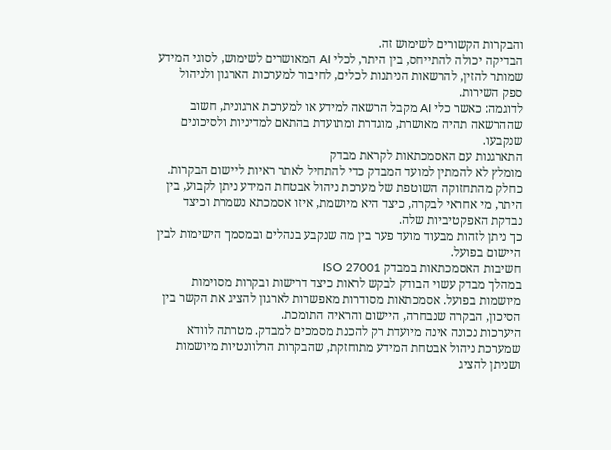והבקרות הקשורים לשימוש זה.
הבדיקה יכולה להתייחס, בין היתר, לכלי AI המאושרים לשימוש, לסוגי המידע שמותר להזין, להרשאות הניתנות לכלים, לחיבור למערכות הארגון ולניהול ספק השירות.
לדוגמה: כאשר כלי AI מקבל הרשאה למידע או למערכת ארגונית, חשוב שההרשאה תהיה מאושרת, מוגדרת ומתועדת בהתאם למדיניות ולסיכונים שנקבעו.
התארגנות עם האסמכתאות לקראת מבדק
מומלץ לא להמתין למועד המבדק כדי להתחיל לאתר ראיות ליישום הבקרות.
כחלק מהתחזוקה השוטפת של מערכת ניהול אבטחת המידע ניתן לקבוע, בין היתר, מי אחראי לבקרה, כיצד היא מיושמת, איזו אסמכתא נשמרת וכיצד נבדקת האפקטיביות שלה.
כך ניתן לזהות מבעוד מועד פער בין מה שנקבע בנהלים ובמסמך הישימות לבין היישום בפועל.
חשיבות האסמכתאות במבדק ISO 27001
במהלך מבדק עשוי הבודק לבקש לראות כיצד דרישות ובקרות מסוימות מיושמות בפועל. אסמכתאות מסודרות מאפשרות לארגון להציג את הקשר בין הסיכון, הבקרה שנבחרה, היישום והראיה התומכת.
היערכות נכונה אינה מיועדת רק להכנת מסמכים למבדק. מטרתה לוודא שמערכת ניהול אבטחת המידע מתוחזקת, שהבקרות הרלוונטיות מיושמות ושניתן להציג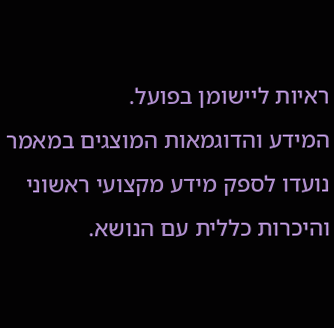ראיות ליישומן בפועל.
המידע והדוגמאות המוצגים במאמר נועדו לספק מידע מקצועי ראשוני והיכרות כללית עם הנושא.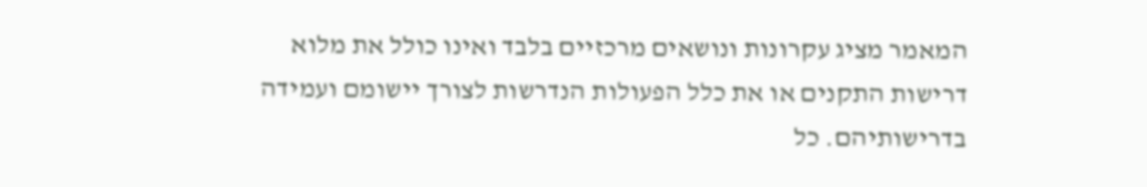המאמר מציג עקרונות ונושאים מרכזיים בלבד ואינו כולל את מלוא דרישות התקנים או את כלל הפעולות הנדרשות לצורך יישומם ועמידה בדרישותיהם. כל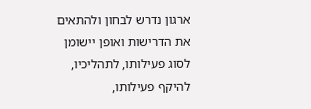ארגון נדרש לבחון ולהתאים את הדרישות ואופן יישומן לסוג פעילותו, לתהליכיו, להיקף פעילותו,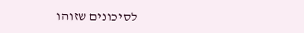לסיכונים שזוהו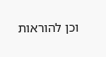וכן להוראות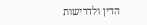הדין ולדרישות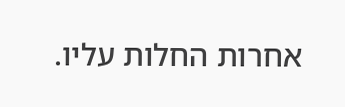אחרות החלות עליו.